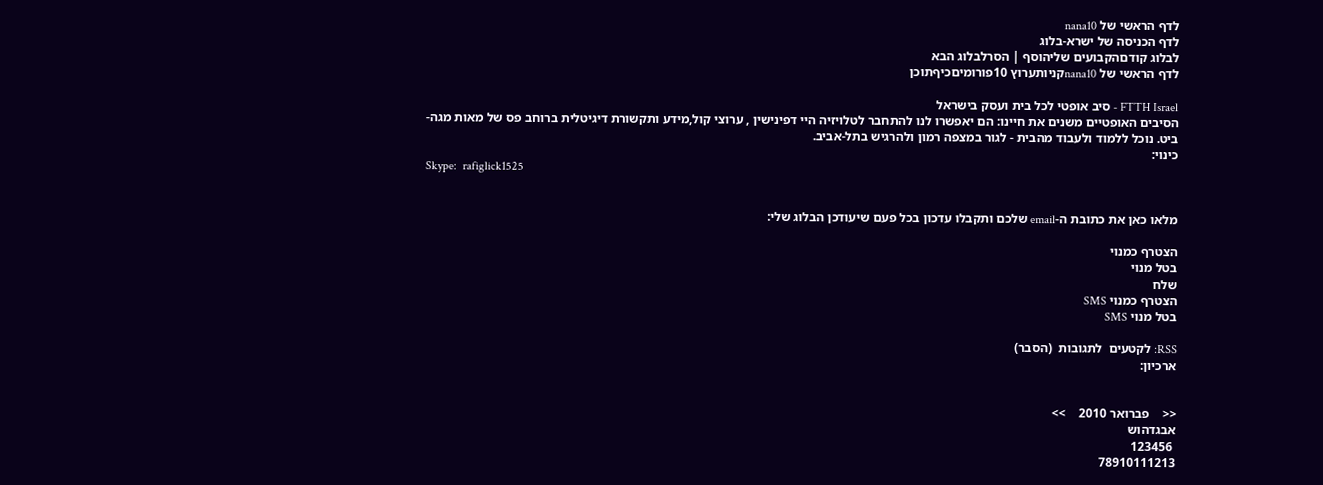לדף הראשי של nana10
לדף הכניסה של ישרא-בלוג
לבלוג קודםהקבועים שליהוסף | הסרלבלוג הבא
לדף הראשי של nana10קניותערוץ 10פורומיםכיףתוכן

FTTH Israel - סיב אופטי לכל בית ועסק בישראל
הסיבים האופטיים משנים את חיינו: הם יאפשרו לנו להתחבר לטלויזיה היי דפינישין , ערוצי קול,מידע ותקשורת דיגיטלית ברוחב פס של מאות מגה-ביט. נוכל ללמוד ולעבוד מהבית - לגור במצפה רמון ולהרגיש בתל-אביב.
כינוי:
Skype:  rafiglick1525


מלאו כאן את כתובת ה-email שלכם ותקבלו עדכון בכל פעם שיעודכן הבלוג שלי:

הצטרף כמנוי
בטל מנוי
שלח
הצטרף כמנוי SMS
בטל מנוי SMS

RSS: לקטעים  לתגובות  (הסבר)
ארכיון:


<<    פברואר 2010    >>
אבגדהוש
 123456
78910111213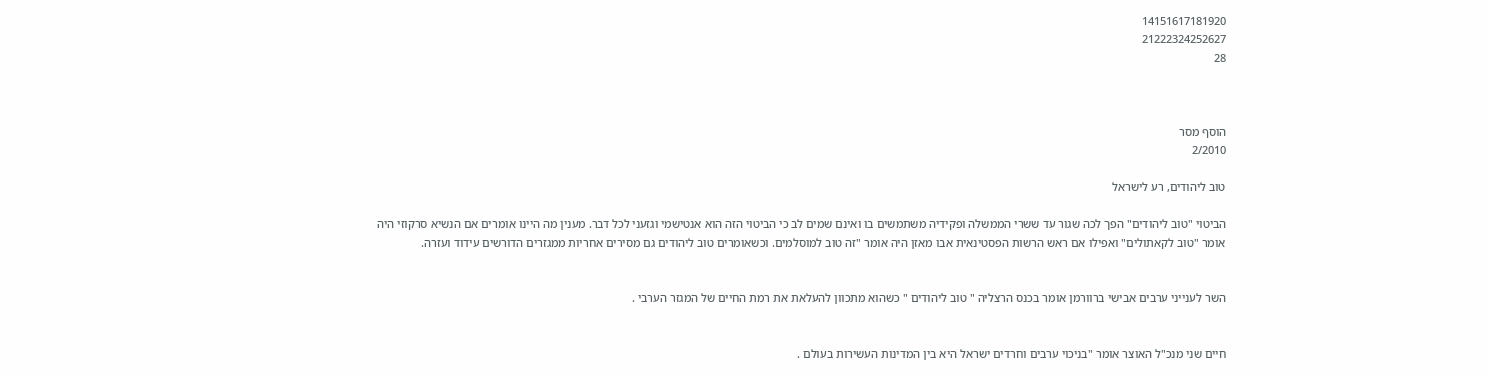14151617181920
21222324252627
28



הוסף מסר
2/2010

טוב ליהודים, רע לישראל

הביטוי "טוב ליהודים" הפך לכה שגור עד ששרי הממשלה ופקידיה משתמשים בו ואינם שמים לב כי הביטוי הזה הוא אנטישמי וגזעני לכל דבר. מענין מה היינו אומרים אם הנשיא סרקוזי היה אומר "טוב לקאתולים" ואפילו אם ראש הרשות הפסטינאית אבו מאזן היה אומר "זה טוב למוסלמים. וכשאומרים טוב ליהודים גם מסירים אחריות ממגזרים הדורשים עידוד ועזרה.


השר לענייני ערבים אבישי ברוורמן אומר בכנס הרצליה " טוב ליהודים " כשהוא מתכוון להעלאת את רמת החיים של המגזר הערבי .


חיים שני מנכ"ל האוצר אומר "בניכוי ערבים וחרדים ישראל היא בין המדינות העשירות בעולם .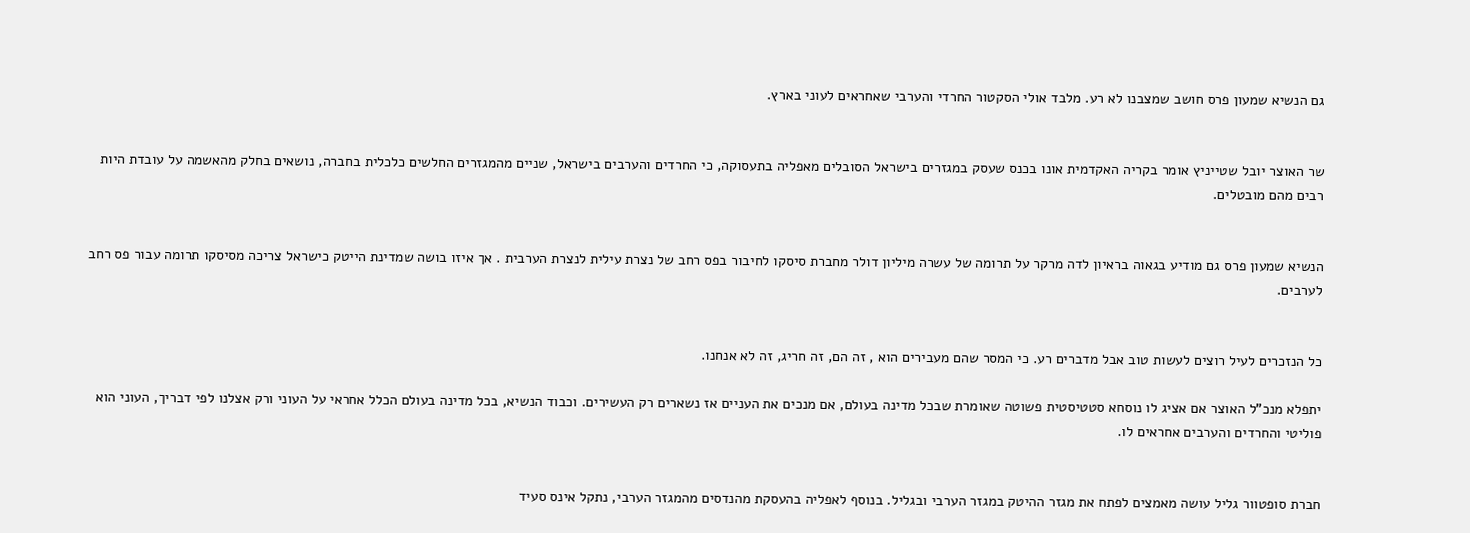גם הנשיא שמעון פרס חושב שמצבנו לא רע. מלבד אולי הסקטור החרדי והערבי שאחראים לעוני בארץ.


שר האוצר יובל שטייניץ אומר בקריה האקדמית אונו בכנס שעסק במגזרים בישראל הסובלים מאפליה בתעסוקה, כי החרדים והערבים בישראל, שניים מהמגזרים החלשים כלכלית בחברה, נושאים בחלק מהאשמה על עובדת היות רבים מהם מובטלים.


הנשיא שמעון פרס גם מודיע בגאוה בראיון לדה מרקר על תרומה של עשרה מיליון דולר מחברת סיסקו לחיבור בפס רחב של נצרת עילית לנצרת הערבית . אך איזו בושה שמדינת הייטק כישראל צריכה מסיסקו תרומה עבור פס רחב לערבים.


כל הנזכרים לעיל רוצים לעשות טוב אבל מדברים רע. כי המסר שהם מעבירים הוא , זה הם, זה חריג, זה לא אנחנו.

יתפלא מנכ"ל האוצר אם אציג לו נוסחא סטטיסטית פשוטה שאומרת שבכל מדינה בעולם, אם מנכים את העניים אז נשארים רק העשירים. וכבוד הנשיא, בכל מדינה בעולם הכלל אחראי על העוני ורק אצלנו לפי דבריך, העוני הוא פוליטי והחרדים והערבים אחראים לו.


חברת סופטוור גליל עושה מאמצים לפתח את מגזר ההיטק במגזר הערבי ובגליל. בנוסף לאפליה בהעסקת מהנדסים מהמגזר הערבי, נתקל אינס סעיד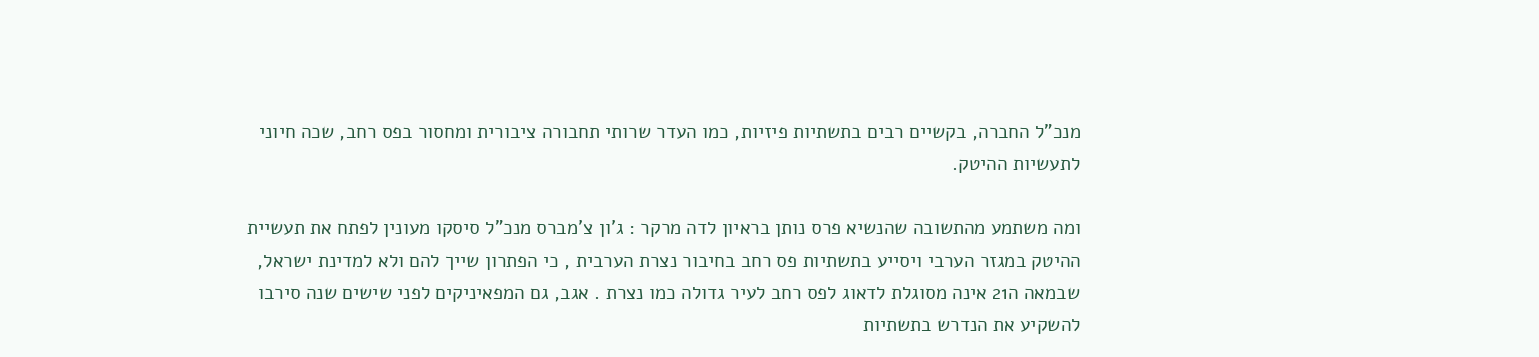מנכ"ל החברה, בקשיים רבים בתשתיות פיזיות, כמו העדר שרותי תחבורה ציבורית ומחסור בפס רחב, שכה חיוני לתעשיות ההיטק.

ומה משתמע מהתשובה שהנשיא פרס נותן בראיון לדה מרקר : ג'ון צ'מברס מנכ"ל סיסקו מעונין לפתח את תעשיית ההיטק במגזר הערבי ויסייע בתשתיות פס רחב בחיבור נצרת הערבית , כי הפתרון שייך להם ולא למדינת ישראל, שבמאה ה21 אינה מסוגלת לדאוג לפס רחב לעיר גדולה כמו נצרת . אגב, גם המפאיניקים לפני שישים שנה סירבו להשקיע את הנדרש בתשתיות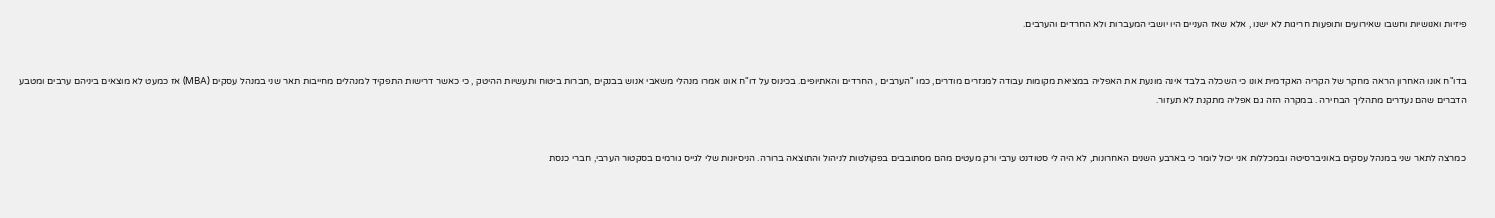פיזיות ואנושיות וחשבו שאירועים ותופעות חריגות לא ישנו , אלא שאז העניים היו יושבי המעברות ולא החרדים והערבים.


בדו"ח אונו האחרון הראה מחקר של הקריה האקדמית אונו כי השכלה בלבד אינה מונעת את האפליה במציאת מקומות עבודה למגזרים מודרים, כמו "הערבים , החרדים והאתיופים. בכינוס על דו"ח אונו אמרו מנהלי משאבי אנוש בבנקים ,חברות ביטוח ותעשיות ההיטק , כי כאשר דרישות התפקיד למנהלים מחייבות תאר שני במנהל עסקים (MBA) אז כמעט לא מוצאים ביניהם ערבים ומטבע הדברים שהם נעדרים מתהליך הבחירה . במקרה הזה גם אפליה מתקנת לא תעזור.


כמרצה לתאר שני במנהל עסקים באוניברסיטה ובמכללות אני יכול לומר כי בארבע השנים האחרונות, לא היה לי סטודנט ערבי ורק מעטים מהם מסתובבים בפקולטות לניהול והתוצאה ברורה. הניסיונות שלי לגייס גורמים בסקטור הערבי, חברי כנסת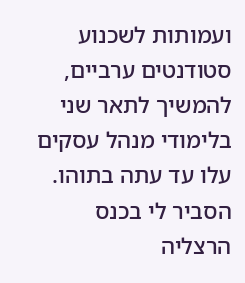ועמותות לשכנוע סטודנטים ערביים, להמשיך לתאר שני בלימודי מנהל עסקים עלו עד עתה בתוהו. הסביר לי בכנס הרצליה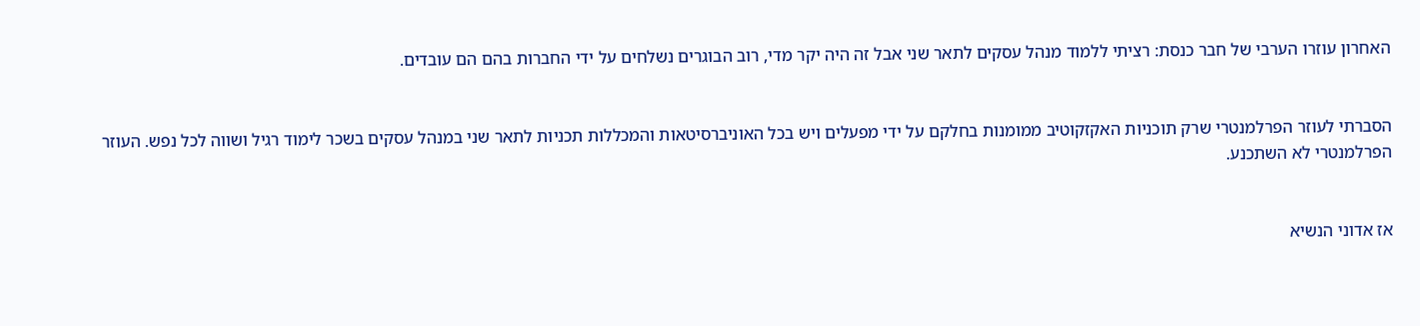האחרון עוזרו הערבי של חבר כנסת: רציתי ללמוד מנהל עסקים לתאר שני אבל זה היה יקר מדי, רוב הבוגרים נשלחים על ידי החברות בהם הם עובדים.


הסברתי לעוזר הפרלמנטרי שרק תוכניות האקזקוטיב ממומנות בחלקם על ידי מפעלים ויש בכל האוניברסיטאות והמכללות תכניות לתאר שני במנהל עסקים בשכר לימוד רגיל ושווה לכל נפש. העוזר הפרלמנטרי לא השתכנע.


אז אדוני הנשיא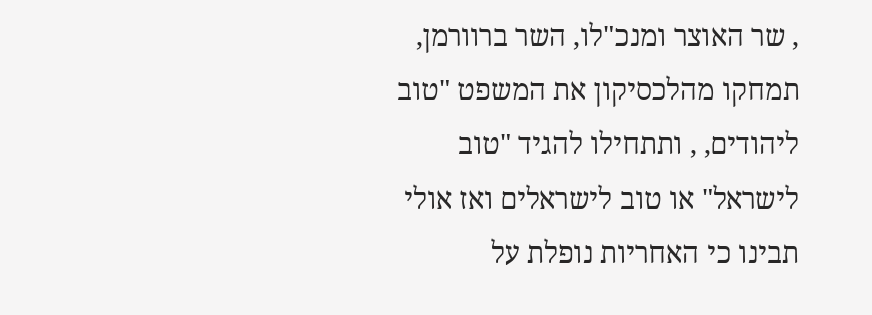, שר האוצר ומנכ"לו, השר ברוורמן, תמחקו מהלכסיקון את המשפט "טוב ליהודים, , ותתחילו להגיד "טוב לישראל" או טוב לישראלים ואז אולי תבינו כי האחריות נופלת על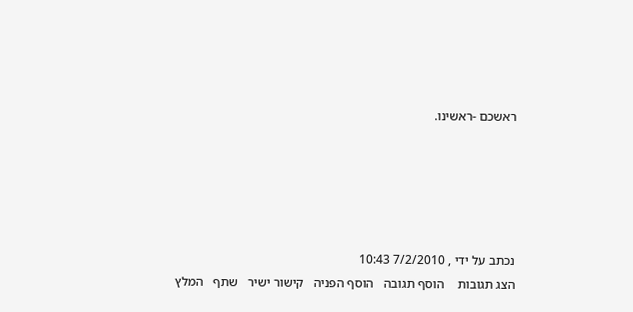ראשכם -ראשינו.





נכתב על ידי , 7/2/2010 10:43
הצג תגובות    הוסף תגובה   הוסף הפניה   קישור ישיר   שתף   המלץ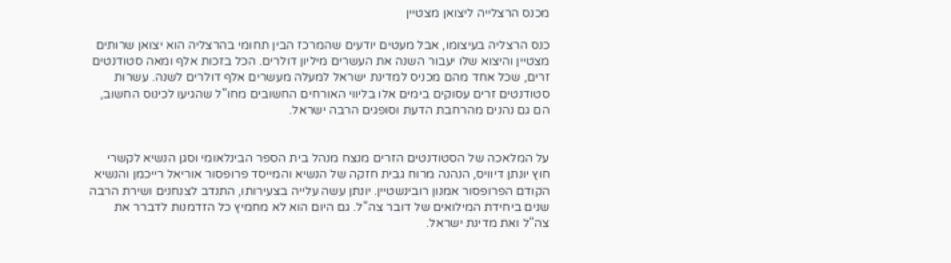מכנס הרצלייה ליצואן מצטיין

כנס הרצליה בעיצומו, אבל מעטים יודעים שהמרכז הבין תחומי בהרצליה הוא יצואן שרותים מצטיין והיצוא שלו יעבור השנה את העשרים מיליון דולרים. הכל בזכות אלף ומאה סטודנטים זרים, שכל אחד מהם מכניס למדינת ישראל למעלה מעשרים אלף דולרים לשנה. עשרות סטודנטים זרים עסוקים בימים אלו בליווי האורחים החשובים מחו"ל שהגיעו לכינוס החשוב, הם גם נהנים מהרחבת הדעת וסופגים הרבה ישראל.


על המלאכה של הסטודנטים הזרים מנצח מנהל בית הספר הבינלאומי וסגן הנשיא לקשרי חוץ יונתן דיוויס, הנהנה מרוח גבית חזקה של הנשיא והמייסד פרופסור אוריאל רייכמן והנשיא הקודם הפרופסור אמנון רובינשטיין. יונתן עשה עלייה בצעירותו, התנדב לצנחנים ושירת הרבה שנים ביחידת המילואים של דובר צה"ל. גם היום הוא לא מחמיץ כל הזדמנות לדברר את צה"ל ואת מדינת ישראל.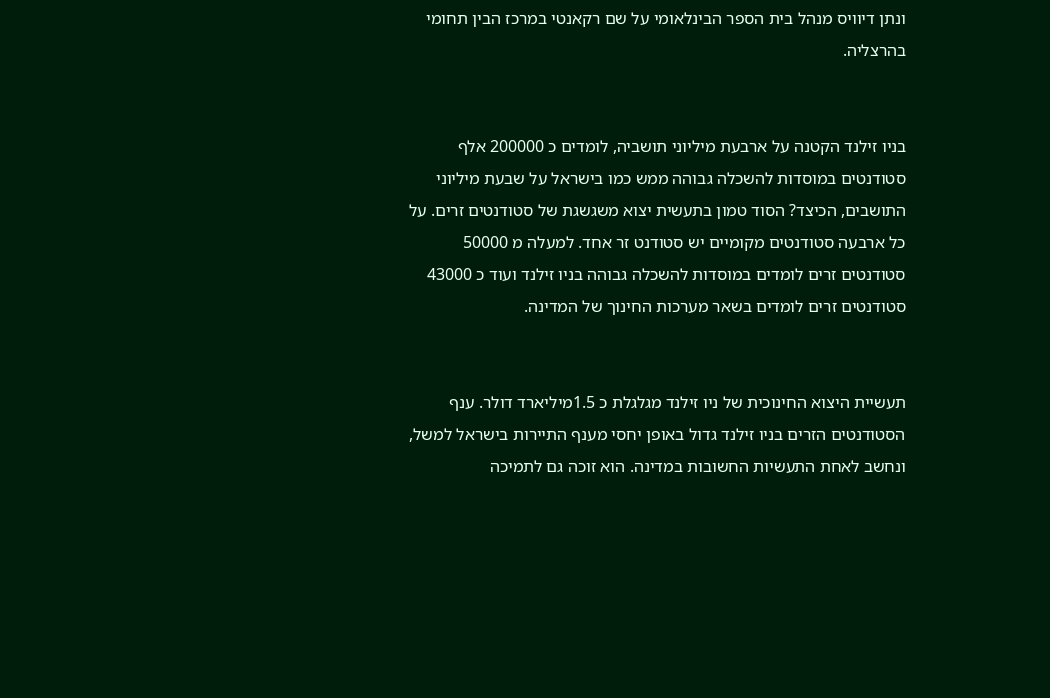ונתן דיוויס מנהל בית הספר הבינלאומי על שם רקאנטי במרכז הבין תחומי בהרצליה.


בניו זילנד הקטנה על ארבעת מיליוני תושביה, לומדים כ 200000 אלף סטודנטים במוסדות להשכלה גבוהה ממש כמו בישראל על שבעת מיליוני התושבים, הכיצד? הסוד טמון בתעשית יצוא משגשגת של סטודנטים זרים. על כל ארבעה סטודנטים מקומיים יש סטודנט זר אחד. למעלה מ 50000 סטודנטים זרים לומדים במוסדות להשכלה גבוהה בניו זילנד ועוד כ 43000 סטודנטים זרים לומדים בשאר מערכות החינוך של המדינה.


תעשיית היצוא החינוכית של ניו זילנד מגלגלת כ 1.5מיליארד דולר. ענף הסטודנטים הזרים בניו זילנד גדול באופן יחסי מענף התיירות בישראל למשל, ונחשב לאחת התעשיות החשובות במדינה. הוא זוכה גם לתמיכה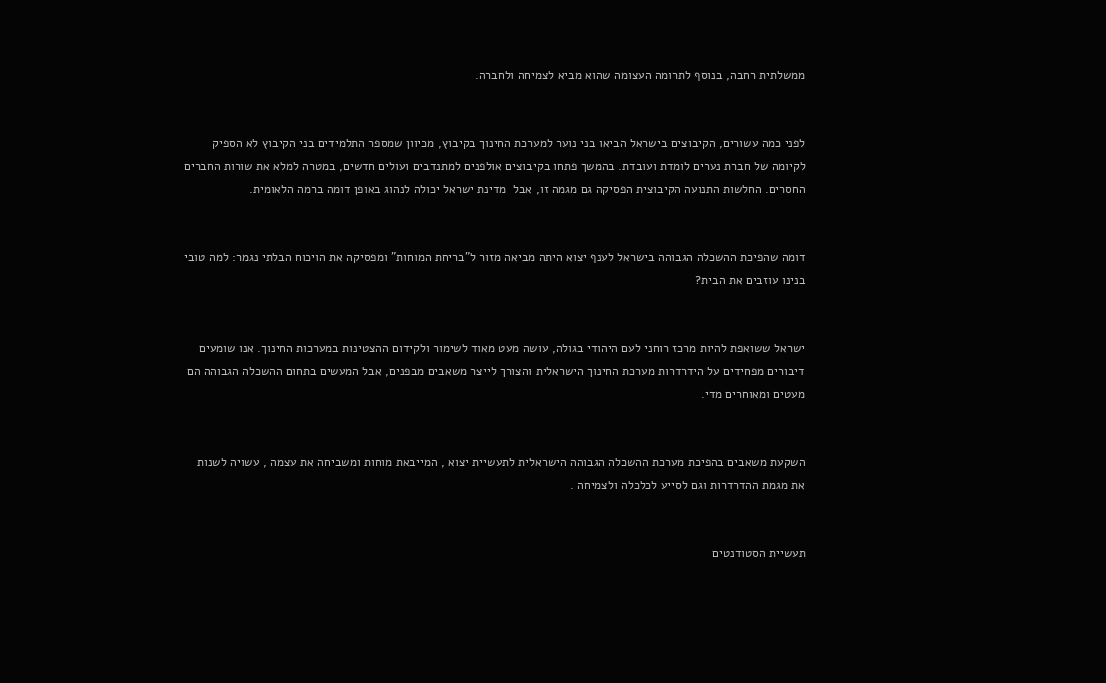ממשלתית רחבה, בנוסף לתרומה העצומה שהוא מביא לצמיחה ולחברה.


לפני כמה עשורים, הקיבוצים בישראל הביאו בני נוער למערכת החינוך בקיבוץ, מכיוון שמספר התלמידים בני הקיבוץ לא הספיק לקיומה של חברת נערים לומדת ועובדת. בהמשך פתחו בקיבוצים אולפנים למתנדבים ועולים חדשים, במטרה למלא את שורות החברים החסרים. החלשות התנועה הקיבוצית הפסיקה גם מגמה זו, אבל  מדינת ישראל יכולה לנהוג באופן דומה ברמה הלאומית.


דומה שהפיכת ההשכלה הגבוהה בישראל לענף יצוא היתה מביאה מזור ל"בריחת המוחות" ומפסיקה את הויכוח הבלתי נגמר: למה טובי בנינו עוזבים את הבית?


ישראל ששואפת להיות מרכז רוחני לעם היהודי בגולה, עושה מעט מאוד לשימור ולקידום ההצטינות במערכות החינוך. אנו שומעים דיבורים מפחידים על הידרדרות מערכת החינוך הישראלית והצורך לייצר משאבים מבפנים, אבל המעשים בתחום ההשכלה הגבוהה הם מעטים ומאוחרים מדי.


השקעת משאבים בהפיכת מערכת ההשכלה הגבוהה הישראלית לתעשיית יצוא , המייבאת מוחות ומשביחה את עצמה , עשויה לשנות את מגמת ההדרדרות וגם לסייע לכלכלה ולצמיחה .


תעשיית הסטודנטים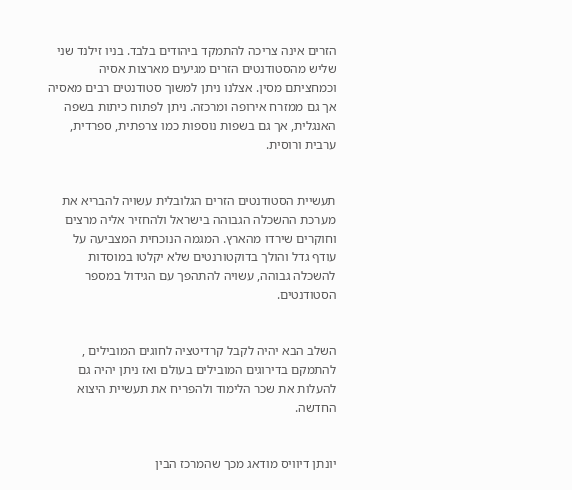הזרים אינה צריכה להתמקד ביהודים בלבד. בניו זילנד שני שליש מהסטודנטים הזרים מגיעים מארצות אסיה וכמחציתם מסין. אצלנו ניתן למשוך סטודנטים רבים מאסיה אך גם ממזרח אירופה ומרכזה. ניתן לפתוח כיתות בשפה האנגלית, אך גם בשפות נוספות כמו צרפתית, ספרדית, ערבית ורוסית.


תעשיית הסטודנטים הזרים הגלובלית עשויה להבריא את מערכת ההשכלה הגבוהה בישראל ולהחזיר אליה מרצים וחוקרים שירדו מהארץ. המגמה הנוכחית המצביעה על עודף גדל והולך בדוקטורנטים שלא יקלטו במוסדות להשכלה גבוהה, עשויה להתהפך עם הגידול במספר הסטודנטים.


השלב הבא יהיה לקבל קרדיטציה לחוגים המובילים , להתמקם בדירוגים המובילים בעולם ואז ניתן יהיה גם להעלות את שכר הלימוד ולהפריח את תעשיית היצוא החדשה.


יונתן דיוויס מודאג מכך שהמרכז הבין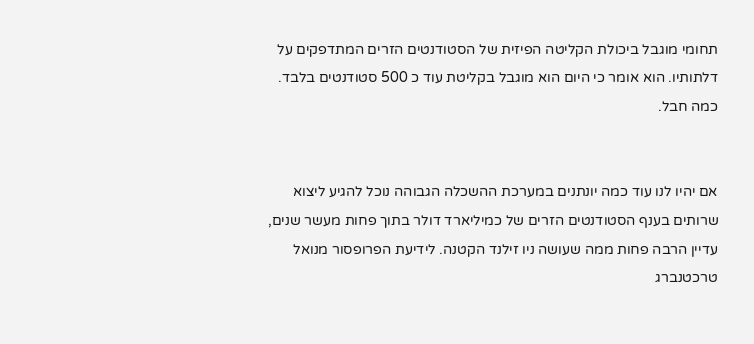תחומי מוגבל ביכולת הקליטה הפיזית של הסטודנטים הזרים המתדפקים על דלתותיו. הוא אומר כי היום הוא מוגבל בקליטת עוד כ 500 סטודנטים בלבד. כמה חבל.


אם יהיו לנו עוד כמה יונתנים במערכת ההשכלה הגבוהה נוכל להגיע ליצוא שרותים בענף הסטודנטים הזרים של כמיליארד דולר בתוך פחות מעשר שנים, עדיין הרבה פחות ממה שעושה ניו זילנד הקטנה. לידיעת הפרופסור מנואל טרכטנברג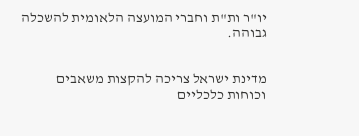יו"ר ות"ת וחברי המועצה הלאומית להשכלה גבוהה.


מדינת ישראל צריכה להקצות משאבים וכוחות כלכליים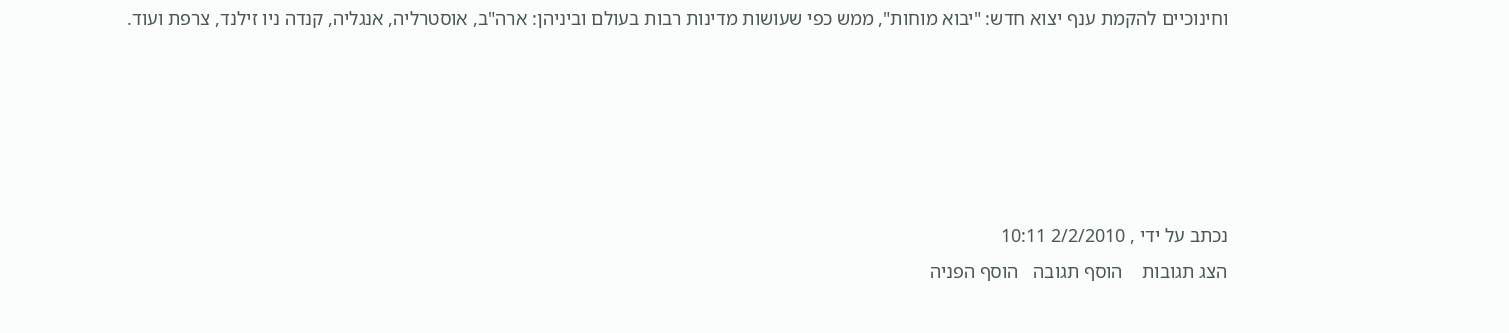וחינוכיים להקמת ענף יצוא חדש: "יבוא מוחות", ממש כפי שעושות מדינות רבות בעולם וביניהן: ארה"ב, אוסטרליה, אנגליה, קנדה ניו זילנד, צרפת ועוד.





נכתב על ידי , 2/2/2010 10:11
הצג תגובות    הוסף תגובה   הוסף הפניה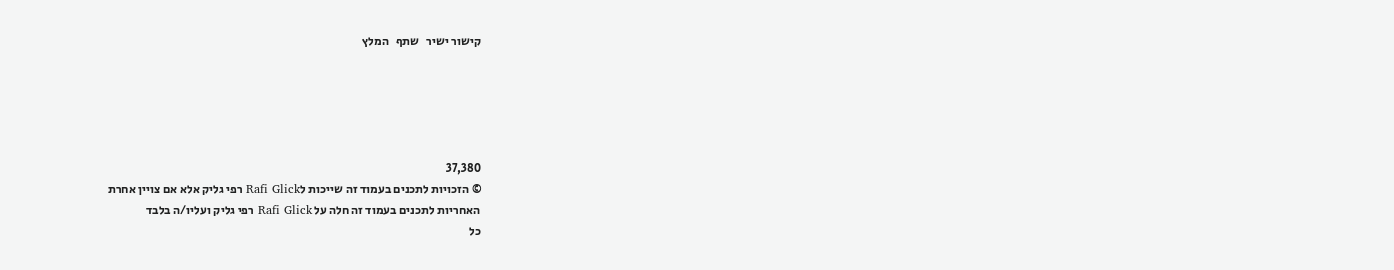קישור ישיר   שתף   המלץ





37,380
© הזכויות לתכנים בעמוד זה שייכות לRafi Glick רפי גליק אלא אם צויין אחרת
האחריות לתכנים בעמוד זה חלה על Rafi Glick רפי גליק ועליו/ה בלבד
כל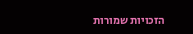הזכויות שמורות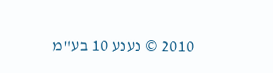2010 © נענע 10 בע"מ